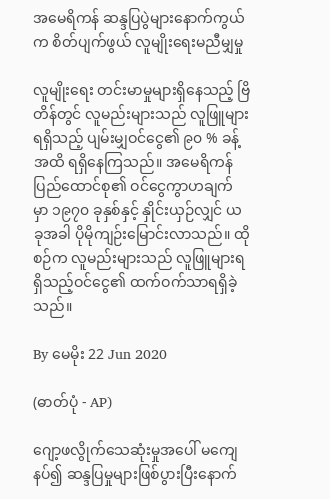အမေရိကန် ဆန္ဒပြပွဲများနောက်ကွယ်က စိတ်ပျက်ဖွယ် လူမျိုးရေးမညီမျှမှု

လူမျိုးရေး တင်းမာမှုများရှိနေသည့် ဗြိတိန်တွင် လူမည်းများသည် လူဖြူများရရှိသည့် ပျမ်းမျှဝင်ငွေ၏ ၉၀ % ခန့်အထိ ရရှိနေကြသည်။ အမေရိကန် ပြည်ထောင်စု၏ ဝင်ငွေကွာဟချက် မှာ ၁၉၇၀ ခုနှစ်နှင့် နှိုင်းယှဉ်လျှင် ယခုအခါ ပိုမိုကျဉ်းမြောင်းလာသည်။ ထိုစဉ်က လူမည်းများသည် လူဖြူများရရှိသည့်ဝင်ငွေ၏ ထက်ဝက်သာရရှိခဲ့သည်။

By မေမိုး 22 Jun 2020

(ဓာတ်ပုံ - AP)

ဂျော့ဖလွိုက်သေဆုံးမှုအပေါ် မကျေနပ်၍ ဆန္ဒပြမှုများဖြစ်ပွားပြီးနောက်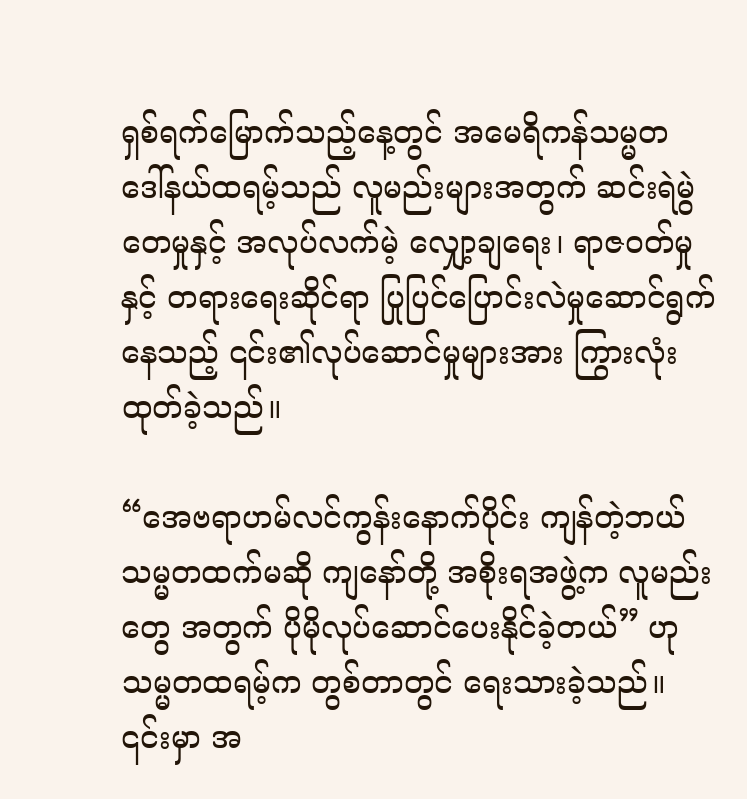ရှစ်ရက်မြောက်သည့်နေ့တွင် အမေရိကန်သမ္မတ ဒေါ်နယ်ထရမ့်သည် လူမည်းများအတွက် ဆင်းရဲမွဲတေမှုနှင့် အလုပ်လက်မဲ့ လျှော့ချရေး၊ ရာဇဝတ်မှုနှင့် တရားရေးဆိုင်ရာ ပြုပြင်ပြောင်းလဲမှုဆောင်ရွက်နေသည့် ၎င်း၏လုပ်ဆောင်မှုများအား ကြွားလုံးထုတ်ခဲ့သည်။

“အေဗရာဟမ်လင်ကွန်းနောက်ပိုင်း ကျန်တဲ့ဘယ်သမ္မတထက်မဆို ကျနော်တို့ အစိုးရအဖွဲ့က လူမည်းတွေ အတွက် ပိုမိုလုပ်ဆောင်ပေးနိုင်ခဲ့တယ်” ဟု သမ္မတထရမ့်က တွစ်တာတွင် ရေးသားခဲ့သည်။
၎င်းမှာ အ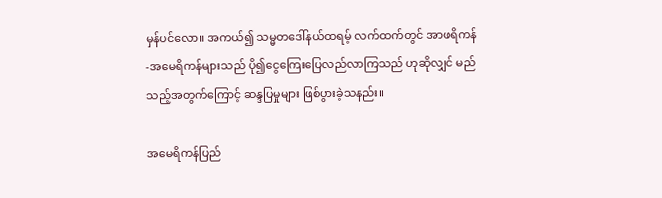မှန်ပင်လော။ အကယ်၍ သမ္မတဒေါ်နယ်ထရမ့် လက်ထက်တွင် အာဖရိကန်-အမေရိကန်များသည် ပို၍ငွေကြေးပြေလည်လာကြသည် ဟုဆိုလျှင် မည်သည့်အတွက်ကြောင့် ဆန္ဒပြမှုများ ဖြစ်ပွားခဲ့သနည်း။

အမေရိကန်ပြည်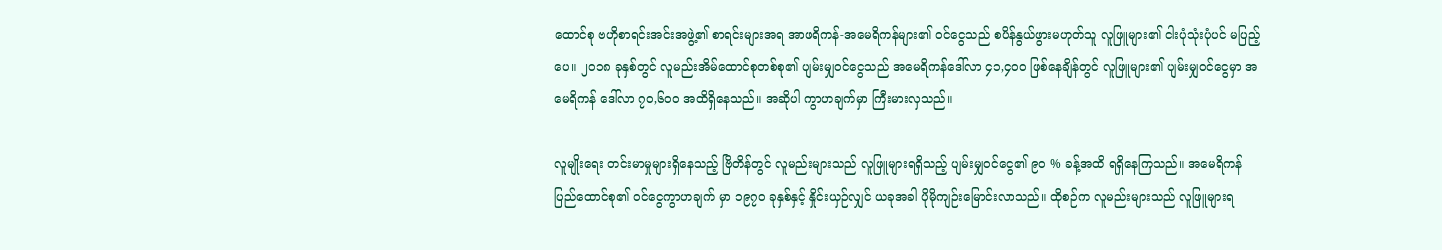ထောင်စု ဗဟိုစာရင်းအင်းအဖွဲ့၏ စာရင်းများအရ အာဖရိကန်-အမေရိကန်များ၏ ဝင်ငွေသည် စပိန်နွယ်ဖွားမဟုတ်သူ လူဖြူများ၏ ငါးပုံသုံးပုံပင် မပြည့်ပေ။ ၂၀၁၈ ခုနှစ်တွင် လူမည်းအိမ်ထောင်စုတစ်စု၏ ပျမ်းမျှဝင်ငွေသည် အမေရိကန်ဒေါ်လာ ၄၁,၄၀၀ ဖြစ်နေချိန်တွင် လူဖြူများ၏ ပျမ်းမျှဝင်ငွေမှာ အမေရိကန် ဒေါ်လာ ၇၀,၆၀၀ အထိရှိနေသည်။ အဆိုပါ ကွာဟချက်မှာ ကြီးမားလှသည်။

လူမျိုးရေး တင်းမာမှုများရှိနေသည့် ဗြိတိန်တွင် လူမည်းများသည် လူဖြူများရရှိသည့် ပျမ်းမျှဝင်ငွေ၏ ၉၀ % ခန့်အထိ ရရှိနေကြသည်။ အမေရိကန် ပြည်ထောင်စု၏ ဝင်ငွေကွာဟချက် မှာ ၁၉၇၀ ခုနှစ်နှင့် နှိုင်းယှဉ်လျှင် ယခုအခါ ပိုမိုကျဉ်းမြောင်းလာသည်။ ထိုစဉ်က လူမည်းများသည် လူဖြူများရ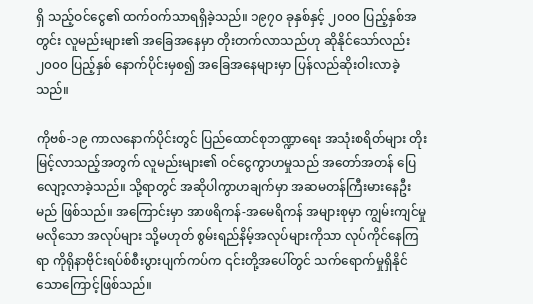ရှိ သည့်ဝင်ငွေ၏ ထက်ဝက်သာရရှိခဲ့သည်။ ၁၉၇၀ ခုနှစ်နှင့် ၂၀၀၀ ပြည့်နှစ်အတွင်း လူမည်းများ၏ အခြေအနေမှာ တိုးတက်လာသည်ဟု ဆိုနိုင်သော်လည်း ၂၀၀၀ ပြည့်နှစ် နောက်ပိုင်းမှစ၍ အခြေအနေများမှာ ပြန်လည်ဆိုးဝါးလာခဲ့သည်။

ကိုဗစ်-၁၉ ကာလနောက်ပိုင်းတွင် ပြည်ထောင်စုဘဏ္ဍာရေး အသုံးစရိတ်များ တိုးမြင့်လာသည့်အတွက် လူမည်းများ၏ ဝင်ငွေကွာဟမှုသည် အတော်အတန် ပြေလျော့လာခဲ့သည်။ သို့ရာတွင် အဆိုပါကွာဟချက်မှာ အဆမတန်ကြီးမားနေဦးမည် ဖြစ်သည်။ အကြောင်းမှာ အာဖရိကန်-အမေရိကန် အများစုမှာ ကျွမ်းကျင်မှုမလိုသော အလုပ်များ သို့မဟုတ် စွမ်းရည်နိမ့်အလုပ်များကိုသာ လုပ်ကိုင်နေကြရာ ကိုရိုနာဗိုင်းရပ်စ်စီးပွားပျက်ကပ်က ၎င်းတို့အပေါ်တွင် သက်ရောက်မှုရှိနိုင်သောကြောင့်ဖြစ်သည်။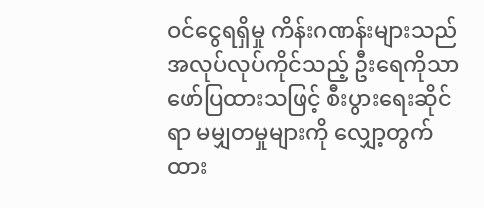ဝင်ငွေရရှိမှု ကိန်းဂဏန်းများသည် အလုပ်လုပ်ကိုင်သည့် ဦးရေကိုသာ ဖော်ပြထားသဖြင့် စီးပွားရေးဆိုင်ရာ မမျှတမှုများကို လျှော့တွက်ထား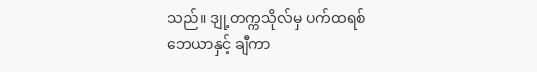သည်။ ဒျု့တက္ကသိုလ်မှ ပက်ထရစ်ဘေယာနှင့် ချီကာ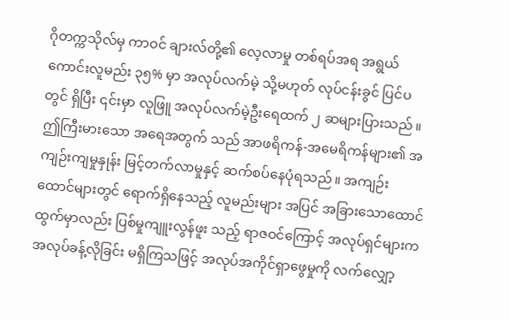ဂိုတက္ကသိုလ်မှ ကာဝင် ချားလ်တို့၏ လေ့လာမှု တစ်ရပ်အရ အရွယ်ကောင်းလူမည်း ၃၅% မှာ အလုပ်လက်မဲ့ သို့မဟုတ် လုပ်ငန်းခွင် ပြင်ပတွင် ရှိပြီး ၎င်းမှာ လူဖြူ အလုပ်လက်မဲ့ဦးရေထက် ၂ ဆများပြားသည်။ ဤကြီးမားသော အရေအတွက် သည် အာဖရိကန်-အမေရိကန်များ၏ အကျဉ်းကျမှုနှုန်း မြင့်တက်လာမှုနှင့် ဆက်စပ်နေပုံရသည်။ အကျဉ်း ထောင်များတွင် ရောက်ရှိနေသည့် လူမည်းများ အပြင် အခြားသောထောင်ထွက်မှာလည်း ပြစ်မှုကျူးလွန်ဖူး သည့် ရာဇဝင်ကြောင့် အလုပ်ရှင်များက အလုပ်ခန့်လိုခြင်း မရှိကြသဖြင့် အလုပ်အကိုင်ရှာဖွေမှုကို လက်လျှော့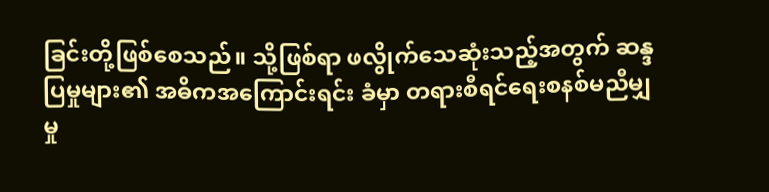ခြင်းတို့ဖြစ်စေသည်။ သို့ဖြစ်ရာ ဖလွိုက်သေဆုံးသည့်အတွက် ဆန္ဒပြမှုများ၏ အဓိကအကြောင်းရင်း ခံမှာ တရားစီရင်ရေးစနစ်မညီမျှမှု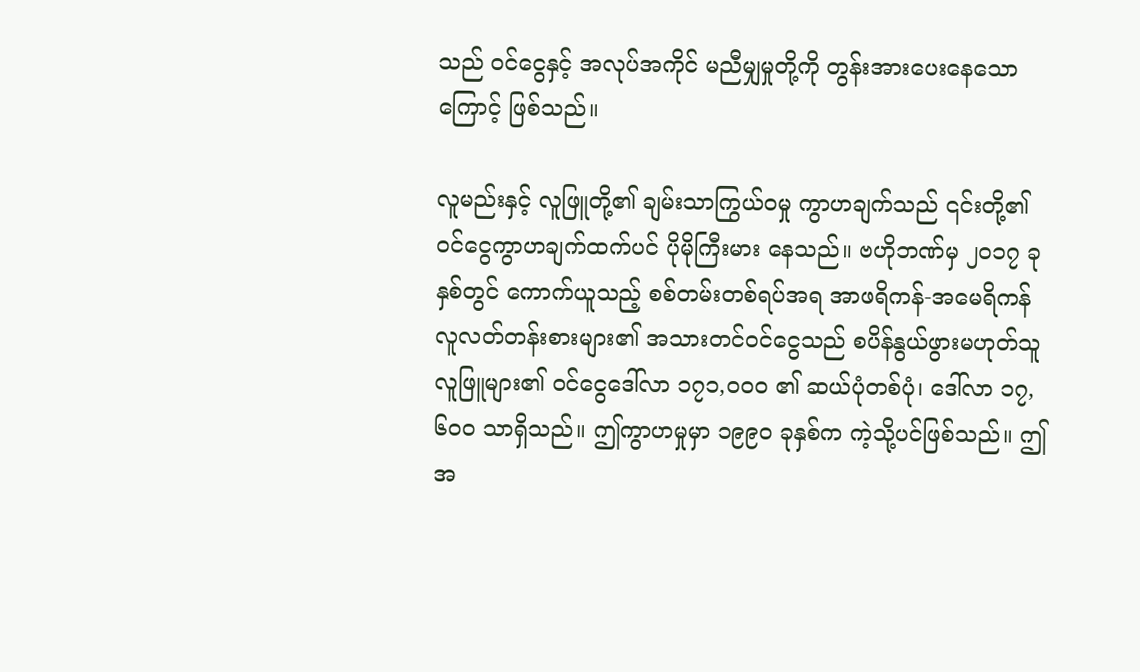သည် ဝင်ငွေနှင့် အလုပ်အကိုင် မညီမျှမှုတို့ကို တွန်းအားပေးနေသောကြောင့် ဖြစ်သည်။

လူမည်းနှင့် လူဖြူတို့၏ ချမ်းသာကြွယ်ဝမှု ကွာဟချက်သည် ၎င်းတို့၏ ဝင်ငွေကွာဟချက်ထက်ပင် ပိုမိုကြီးမား နေသည်။ ဗဟိုဘဏ်မှ ၂၀၁၇ ခုနှစ်တွင် ကောက်ယူသည့် စစ်တမ်းတစ်ရပ်အရ အာဖရိကန်-အမေရိကန် လူလတ်တန်းစားများ၏ အသားတင်ဝင်ငွေသည် စပိန်နွယ်ဖွားမဟုတ်သူ လူဖြူများ၏ ဝင်ငွေဒေါ်လာ ၁၇၁,၀၀၀ ၏ ဆယ်ပုံတစ်ပုံ၊ ဒေါ်လာ ၁၇,၆၀၀ သာရှိသည်။ ဤကွာဟမှုမှာ ၁၉၉၀ ခုနှစ်က ကဲ့သို့ပင်ဖြစ်သည်။ ဤအ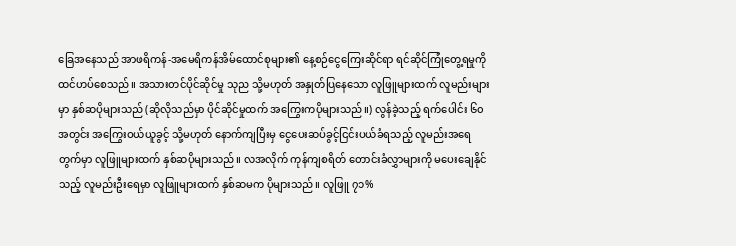ခြေအနေသည် အာဖရိကန်-အမေရိကန်အိမ်ထောင်စုများ၏ နေ့စဉ်ငွေကြေးဆိုင်ရာ ရင်ဆိုင်ကြုံတွေ့ရမှုကို ထင်ဟပ်စေသည်။ အသားတင်ပိုင်ဆိုင်မှု သုည သို့မဟုတ် အနှုတ်ပြနေသော လူဖြူများထက် လူမည်းများမှာ နှစ်ဆပိုများသည် (ဆိုလိုသည်မှာ ပိုင်ဆိုင်မှုထက် အကြွေးကပိုများသည်။) လွန်ခဲ့သည့် ရက်ပေါင်း ၆၀ အတွင်း အကြွေးဝယ်ယူခွင့် သို့မဟုတ် နောက်ကျပြီးမှ ငွေပေးဆပ်ခွင့်ငြင်းပယ်ခံရသည့် လူမည်းအရေတွက်မှာ လူဖြူများထက် နှစ်ဆပိုများသည်။ လအလိုက် ကုန်ကျစရိတ် တောင်းခံလွှာများကို မပေးချေနိုင်သည့် လူမည်းဦးရေမှာ လူဖြူများထက် နှစ်ဆမက ပိုများသည်။ လူဖြူ ၇၁%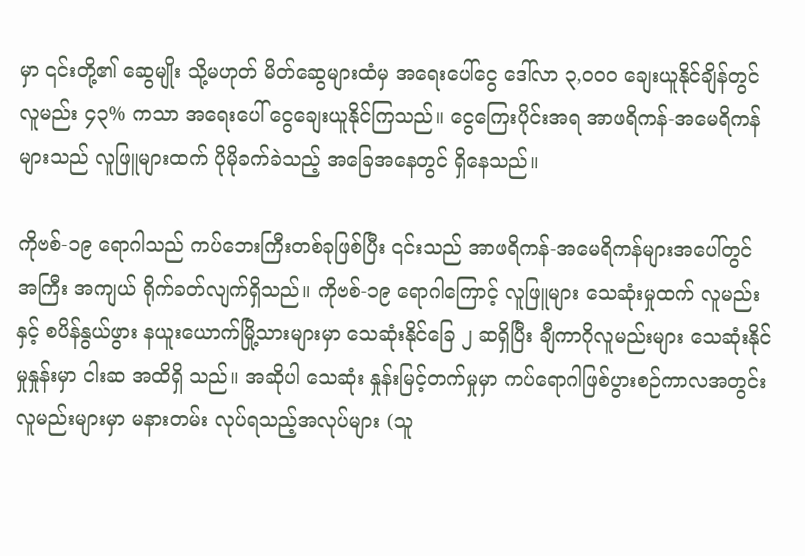မှာ ၎င်းတို့၏ ဆွေမျိုး သို့မဟုတ် မိတ်ဆွေများထံမှ အရေးပေါ်ငွေ ဒေါ်လာ ၃,၀၀၀ ချေးယူနိုင်ချိန်တွင် လူမည်း ၄၃% ကသာ အရေးပေါ် ငွေချေးယူနိုင်ကြသည်။ ငွေကြေးပိုင်းအရ အာဖရိကန်-အမေရိကန်များသည် လူဖြူများထက် ပိုမိုခက်ခဲသည့် အခြေအနေတွင် ရှိနေသည်။

ကိုဗစ်-၁၉ ရောဂါသည် ကပ်ဘေးကြီးတစ်ခုဖြစ်ပြီး ၎င်းသည် အာဖရိကန်-အမေရိကန်များအပေါ်တွင် အကြီး အကျယ် ရိုက်ခတ်လျက်ရှိသည်။ ကိုဗစ်-၁၉ ရောဂါကြောင့် လူဖြူများ သေဆုံးမှုထက် လူမည်းနှင့် စပိန်နွယ်ဖွား နယူးယောက်မြို့သားများမှာ သေဆုံးနိုင်ခြေ ၂ ဆရှိပြီး ချီကာဂိုလူမည်းများ သေဆုံးနိုင်မှုနှုန်းမှာ ငါးဆ အထိရှိ သည်။ အဆိုပါ သေဆုံး နှုန်းမြင့်တက်မှုမှာ ကပ်ရောဂါဖြစ်ပွားစဉ်ကာလအတွင်း လူမည်းများမှာ မနားတမ်း လုပ်ရသည့်အလုပ်များ (သူ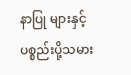နာပြု များနှင့် ပစ္စည်းပို့သမား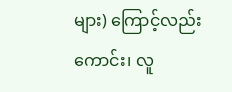များ) ကြောင့်လည်းကောင်း၊ လူ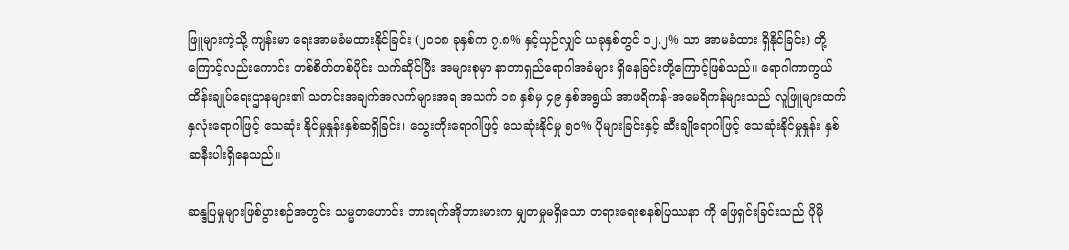ဖြူများကဲ့သို့ ကျန်းမာ ရေးအာမခံမထားနိုင်ခြင်း (၂၀၁၈ ခုနှစ်က ၇.၈% နှင့်ယှဉ်လျှင် ယခုနှစ်တွင် ၁၂.၂% သာ အာမခံထား ရှိနိုင်ခြင်း) တို့ကြောင့်လည်းကောင်း တစ်စိတ်တစ်ပိုင်း သက်ဆိုင်ပြီး အများစုမှာ နာတာရှည်ရောဂါအခံများ ရှိနေခြင်းတို့ကြောင့်ဖြစ်သည်။ ရောဂါကာကွယ်ထိန်းချုပ်ရေးဌာနများ၏ သတင်းအချက်အလက်များအရ အသက် ၁၈ နှစ်မှ ၄၉ နှစ်အရွယ် အာဖရိကန်-အမေရိကန်များသည် လူဖြူများထက် နှလုံးရောဂါဖြင့် သေဆုံး နိုင်မှုနှုန်းနှစ်ဆရှိခြင်း၊ သွေးတိုးရောဂါဖြင့် သေဆုံးနိုင်မှု ၅၀% ပိုများခြင်းနှင့် ဆီးချိုရောဂါဖြင့် သေဆုံးနိုင်မှုနှုန်း နှစ်ဆနီးပါးရှိနေသည်။

ဆန္ဒပြမှုများဖြစ်ပွားစဉ်အတွင်း သမ္မတဟောင်း ဘားရက်အိုဘားမားက မျှတမှုမရှိသော တရားရေးစနစ်ပြဿနာ ကို ဖြေရှင်းခြင်းသည် ပိုမို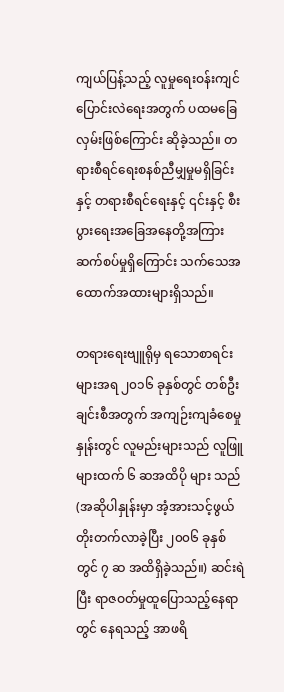ကျယ်ပြန့်သည့် လူမှုရေးဝန်းကျင်ပြောင်းလဲရေးအတွက် ပထမခြေလှမ်းဖြစ်ကြောင်း ဆိုခဲ့သည်။ တရားစီရင်ရေးစနစ်ညီမျှမှုမရှိခြင်းနှင့် တရားစီရင်ရေးနှင့် ၎င်းနှင့် စီးပွားရေးအခြေအနေတို့အကြား ဆက်စပ်မှုရှိကြောင်း သက်သေအထောက်အထားများရှိသည်။

တရားရေးဗျူရိုမှ ရသောစာရင်းများအရ ၂၀၁၆ ခုနှစ်တွင် တစ်ဦးချင်းစီအတွက် အကျဉ်းကျခံစေမှုနှုန်းတွင် လူမည်းများသည် လူဖြူများထက် ၆ ဆအထိပို များ သည် (အဆိုပါနှုန်းမှာ အံ့အားသင့်ဖွယ်တိုးတက်လာခဲ့ပြီး ၂၀၀၆ ခုနှစ်တွင် ၇ ဆ အထိရှိခဲ့သည်။) ဆင်းရဲပြီး ရာဇဝတ်မှုထူပြောသည့်နေရာတွင် နေရသည့် အာဖရိ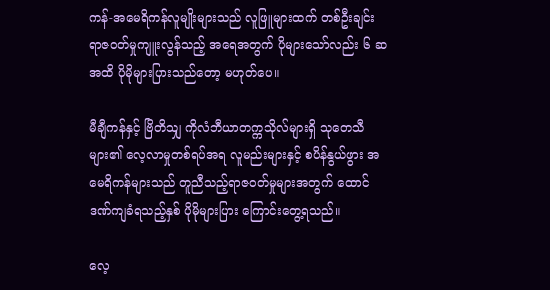ကန်-အမေရိကန်လူမျိုးများသည် လူဖြူများထက် တစ်ဦးချင်း ရာဇဝတ်မှုကျူးလွန်သည့် အရေအတွက် ပိုများသော်လည်း ၆ ဆအထိ ပိုမိုများပြားသည်တော့ မဟုတ်ပေ။

မီချီကန်နှင့် ဗြိတိသျှ ကိုလံဘီယာတက္ကသိုလ်များရှိ သုတေသီများ၏ လေ့လာမှုတစ်ရပ်အရ လူမည်းများနှင့် စပိန်နွယ်ဖွား အမေရိကန်များသည် တူညီသည့်ရာဇဝတ်မှုများအတွက် ထောင်ဒဏ်ကျခံရသည့်နှစ် ပိုမိုများပြား ကြောင်းတွေ့ရသည်။

လေ့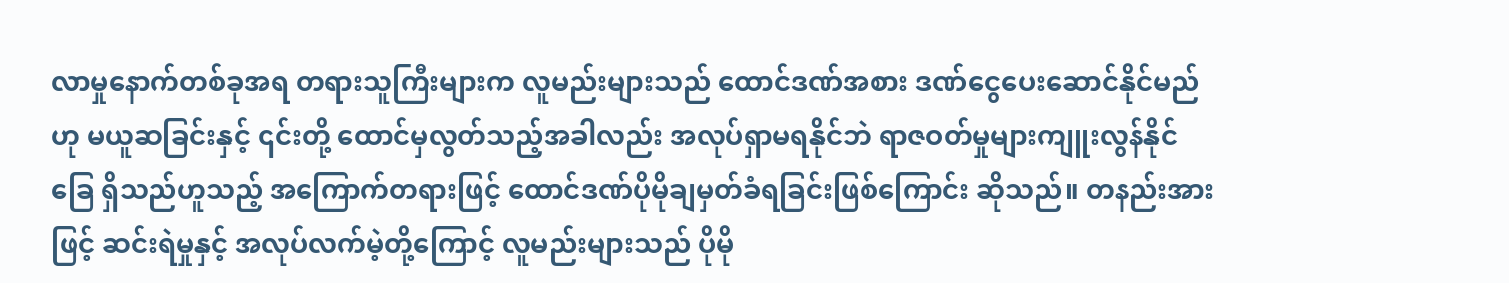လာမှုနောက်တစ်ခုအရ တရားသူကြီးများက လူမည်းများသည် ထောင်ဒဏ်အစား ဒဏ်ငွေပေးဆောင်နိုင်မည်ဟု မယူဆခြင်းနှင့် ၎င်းတို့ ထောင်မှလွတ်သည့်အခါလည်း အလုပ်ရှာမရနိုင်ဘဲ ရာဇဝတ်မှုများကျူးလွန်နိုင်ခြေ ရှိသည်ဟူသည့် အကြောက်တရားဖြင့် ထောင်ဒဏ်ပိုမိုချမှတ်ခံရခြင်းဖြစ်ကြောင်း ဆိုသည်။ တနည်းအားဖြင့် ဆင်းရဲမှုနှင့် အလုပ်လက်မဲ့တို့ကြောင့် လူမည်းများသည် ပိုမို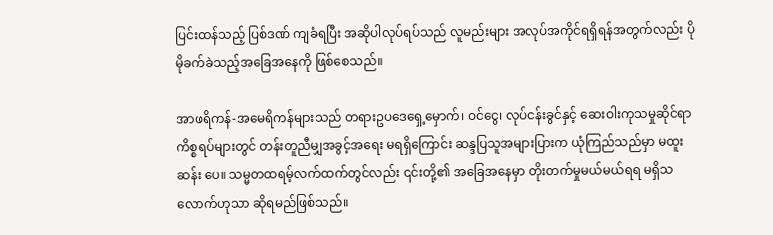ပြင်းထန်သည့် ပြစ်ဒဏ် ကျခံရပြီး အဆိုပါလုပ်ရပ်သည် လူမည်းများ အလုပ်အကိုင်ရရှိရန်အတွက်လည်း ပိုမိုခက်ခဲသည့်အခြေအနေကို ဖြစ်စေသည်။

အာဖရိကန်-အမေရိကန်များသည် တရားဥပဒေရှေ့မှောက်၊ ဝင်ငွေ၊ လုပ်ငန်းခွင်နှင့် ဆေးဝါးကုသမှုဆိုင်ရာ ကိစ္စရပ်များတွင် တန်းတူညီမျှအခွင့်အရေး မရရှိကြောင်း ဆန္ဒပြသူအများပြားက ယုံကြည်သည်မှာ မထူးဆန်း ပေ။ သမ္မတထရမ့်လက်ထက်တွင်လည်း ၎င်းတို့၏ အခြေအနေမှာ တိုးတက်မှုမယ်မယ်ရရ မရှိသလောက်ဟုသာ ဆိုရမည်ဖြစ်သည်။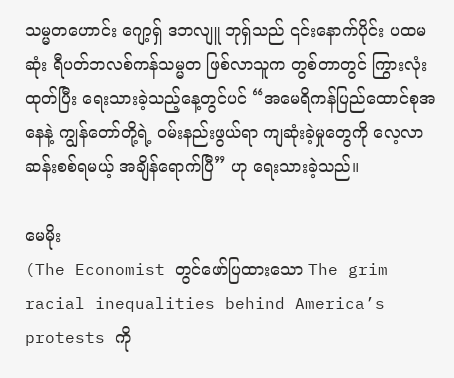သမ္မတဟောင်း ဂျော့ရှ် ဒဘလျူ ဘုရှ်သည် ၎င်းနောက်ပိုင်း ပထမဆုံး ရီပတ်ဘလစ်ကန်သမ္မတ ဖြစ်လာသူက တွစ်တာတွင် ကြွားလုံးထုတ်ပြီး ရေးသားခဲ့သည့်နေ့တွင်ပင် “အမေရိကန်ပြည်ထောင်စုအနေနဲ့ ကျွန်တော်တို့ရဲ့ ဝမ်းနည်းဖွယ်ရာ ကျဆုံးခဲ့မှုတွေကို လေ့လာဆန်းစစ်ရမယ့် အချိန်ရောက်ပြီ” ဟု ရေးသားခဲ့သည်။

မေမိုး
(The Economist တွင်ဖော်ပြထားသော The grim racial inequalities behind America’s protests ကို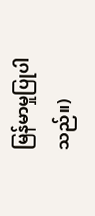မြန်မာမှုပြုပါသည်။)